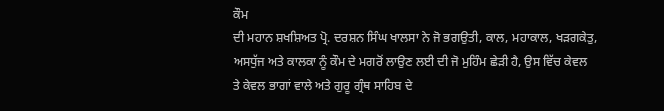ਕੌਮ
ਦੀ ਮਹਾਨ ਸ਼ਖਸ਼ਿਅਤ ਪ੍ਰੋ. ਦਰਸ਼ਨ ਸਿੰਘ ਖਾਲਸਾ ਨੇ ਜੋ ਭਗਉਤੀ, ਕਾਲ, ਮਹਾਕਾਲ, ਖੜਗਕੇਤੁ,
ਅਸਧੁੱਜ ਅਤੇ ਕਾਲਕਾ ਨੂੰ ਕੌਮ ਦੇ ਮਗਰੋਂ ਲਾਉਣ ਲਈ ਦੀ ਜੋ ਮੁਹਿੰਮ ਛੇੜੀ ਹੈ, ਉਸ ਵਿੱਚ ਕੇਵਲ
ਤੇ ਕੇਵਲ ਭਾਗਾਂ ਵਾਲੇ ਅਤੇ ਗੁਰੂ ਗ੍ਰੰਥ ਸਾਹਿਬ ਦੇ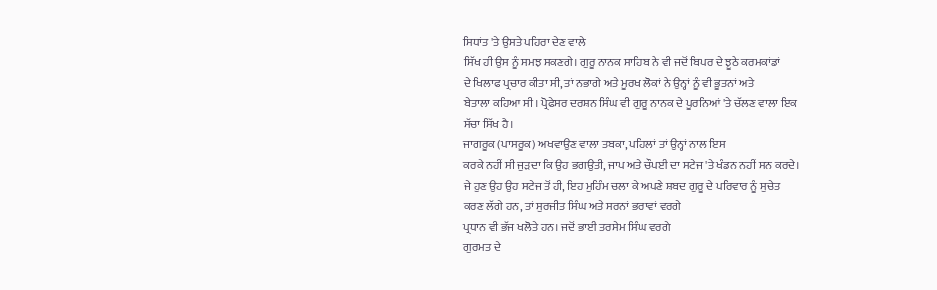ਸਿਧਾਂਤ 'ਤੇ ਉਸਤੇ ਪਹਿਰਾ ਦੇਣ ਵਾਲੇ
ਸਿੱਖ ਹੀ ਉਸ ਨੂੰ ਸਮਝ ਸਕਣਗੇ। ਗੁਰੂ ਨਾਨਕ ਸਾਹਿਬ ਨੇ ਵੀ ਜਦੋਂ ਬਿਪਰ ਦੇ ਝੂਠੇ ਕਰਮਕਾਂਡਾਂ
ਦੇ ਖਿਲਾਫ ਪ੍ਰਚਾਰ ਕੀਤਾ ਸੀ, ਤਾਂ ਨਭਾਗੇ ਅਤੇ ਮੂਰਖ ਲੋਕਾਂ ਨੇ ਉਨ੍ਹਾਂ ਨੂੰ ਵੀ ਭੂਤਨਾਂ ਅਤੇ
ਬੇਤਾਲਾ ਕਹਿਆ ਸੀ। ਪ੍ਰੋਫੇਸਰ ਦਰਸ਼ਨ ਸਿੰਘ ਵੀ ਗੁਰੂ ਨਾਨਕ ਦੇ ਪੂਰਨਿਆਂ 'ਤੇ ਚੱਲਣ ਵਾਲਾ ਇਕ
ਸੱਚਾ ਸਿੱਖ ਹੈ।
ਜਾਗਰੂਕ (ਪਾਸਰੂਕ) ਅਖਵਾਉਣ ਵਾਲਾ ਤਬਕਾ, ਪਹਿਲਾਂ ਤਾਂ ਉਨ੍ਹਾਂ ਨਾਲ ਇਸ
ਕਰਕੇ ਨਹੀਂ ਸੀ ਜੁੜਦਾ ਕਿ ਉਹ ਭਗਉਤੀ, ਜਾਪ ਅਤੇ ਚੌਪਈ ਦਾ ਸਟੇਜ 'ਤੇ ਖੰਡਨ ਨਹੀਂ ਸਨ ਕਰਦੇ।
ਜੇ ਹੁਣ ਉਹ ਉਹ ਸਟੇਜ ਤੋਂ ਹੀ, ਇਹ ਮੁਹਿੰਮ ਚਲਾ ਕੇ ਅਪਣੇ ਸ਼ਬਦ ਗੁਰੂ ਦੇ ਪਰਿਵਾਰ ਨੂੰ ਸੁਚੇਤ
ਕਰਣ ਲੱਗੇ ਹਨ, ਤਾਂ ਸੁਰਜੀਤ ਸਿੰਘ ਅਤੇ ਸਰਨਾਂ ਭਰਾਵਾਂ ਵਰਗੇ
ਪ੍ਰਧਾਨ ਵੀ ਭੱਜ ਖਲੋਤੇ ਹਨ। ਜਦੋਂ ਭਾਈ ਤਰਸੇਮ ਸਿੰਘ ਵਰਗੇ
ਗੁਰਮਤ ਦੇ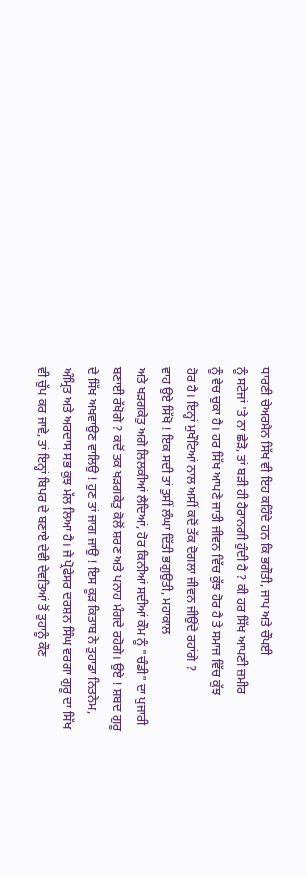ਧਾਰਣੀ ਚੇਅਰਮੈਨ ਸਿੱਖ ਵੀ ਇਹ ਕਹਿੰਦੇ ਹਨ ਕਿ ਭਗੌਤੀ, ਜਾਪ ਅਤੇ ਚੌਪਈ
ਨੂੰ ਸਟੇਜਾਂ 'ਤੇ ਨਾ ਛੇੜੋ, ਤਾਂ ਬੜੀ ਹੀ ਹੈਰਾਨਗੀ ਹੁੰਦੀ ਹੈ ? ਕੀ ਹਰ ਸਿੱਖ ਆਪਣੀ ਜ਼ਮੀਰ
ਨੂੰ ਵੇਚ ਚੁਕਾ ਹੈ। ਹਰ ਸਿੱਖ ਆਪਣੇ ਜਾਤੀ ਜੀਵਨ ਵਿੱਚ ਕੁੱਝ ਹੋਰ ਹੈ ਤੇ ਸਮਾਜ ਵਿੱਚ ਕੁੱਝ
ਹੋਰ ਹੈ। ਇਨ੍ਹਾਂ ਮੁਖੌਟਿਆਂ ਨਾਲ ਅਸੀਂ ਕਦੋਂ ਤੱਕ ਦੋਗਲਾ ਜੀਵਨ ਜੀਉਂਦੇ ਰਹਾਂਗੇ ?
ਵਾਹ ਉਏ ਸਿੱਖੋ ! ਇਕ ਸਦੀ ਤਾਂ ਤੁਸੀਂ ਲੰਘਾ ਦਿੱਤੀ ਭਗੁਉਤੀ, ਮਹਾਕਾਲ
ਅਤੇ ਖੜਗਕੇਤੁ ਅਗੇ ਲਿਲਕੀਆਂ ਲੈਦਿਆਂ, ਹੋਰ ਕਿਨੀਆਂ ਸਦੀਆਂ ਕੌਮ ਨੂੰ "ਚੰਡੀ" ਦਾ ਪੁਜਾਰੀ
ਬਣਾਈ ਰੱਖੋਗੇ ? ਕਦੋਂ ਤਕ ਖੜਗਕੇਤੁ ਕੋਲੋਂ ਸ਼ਰਣ ਅਤੇ ਪਨਾਹ ਮੰਗਦੇ ਰਹੋਗੇ। ਉਏ ! ਸ਼ਬਦ ਗੁਰੂ
ਦੇ ਸਿੱਖ ਅਖਵਾਉਣ ਵਾਲਿਉ ! ਹੁਣ ਤਾਂ ਜਾਗ ਜਾਉ ! ਇਸ ਕੂੜ ਕਿਤਾਬ ਨੇ ਤੁਹਾਡਾ ਨਿਤਨੇਮ,
ਅੰਮ੍ਰਿਤ ਅਤੇ ਅਰਦਾਸ ਸਭ ਕੁਝ ਮੱਲ ਲਿਆ ਹੈ। ਜੇ ਪ੍ਰੋਫੇਸਰ ਦਰਸ਼ਨ ਸਿੰਘ ਵਰਗਾ ਗੁਰੂ ਦਾ ਸਿੱਖ
ਵੀ ਚੁੱਪ ਕਰ ਜਾਵੇ, ਤਾਂ ਇਨ੍ਹਾਂ ਬਿਪਰ ਦੇ ਬਣਾਏ ਦੇਵੀ ਦੇਵਤਿਆਂ ਤੋਂ ਤੁਹਾਨੂੰ ਕੌਣ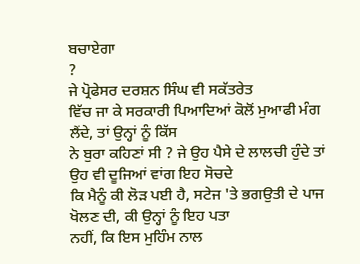ਬਚਾਏਗਾ
?
ਜੇ ਪ੍ਰੋਫੇਸਰ ਦਰਸ਼ਨ ਸਿੰਘ ਵੀ ਸਕੱਤਰੇਤ
ਵਿੱਚ ਜਾ ਕੇ ਸਰਕਾਰੀ ਪਿਆਦਿਆਂ ਕੋਲੋਂ ਮੁਆਫੀ ਮੰਗ ਲੈਂਦੇ, ਤਾਂ ਉਨ੍ਹਾਂ ਨੂੰ ਕਿੱਸ
ਨੇ ਬੁਰਾ ਕਹਿਣਾਂ ਸੀ ? ਜੇ ਉਹ ਪੈਸੇ ਦੇ ਲਾਲਚੀ ਹੁੰਦੇ ਤਾਂ ਉਹ ਵੀ ਦੂਜਿਆਂ ਵਾਂਗ ਇਹ ਸੋਚਦੇ
ਕਿ ਮੈਨੂੰ ਕੀ ਲੋੜ ਪਈ ਹੈ, ਸਟੇਜ 'ਤੇ ਭਗਉਤੀ ਦੇ ਪਾਜ ਖੋਲਣ ਦੀ, ਕੀ ਉਨ੍ਹਾਂ ਨੂੰ ਇਹ ਪਤਾ
ਨਹੀਂ, ਕਿ ਇਸ ਮੁਹਿੰਮ ਨਾਲ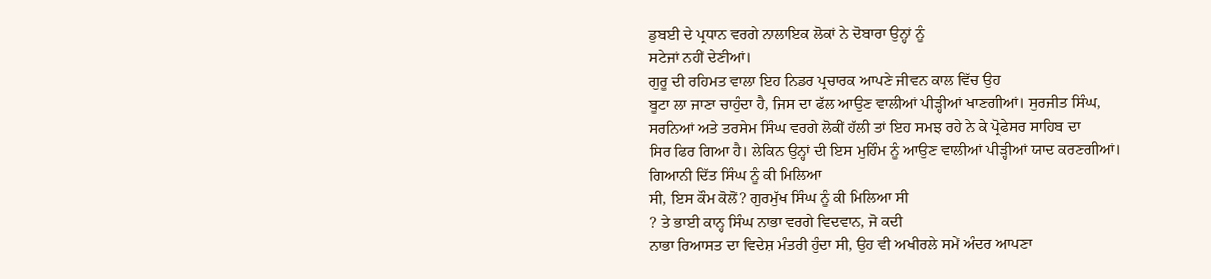ਡੁਬਈ ਦੇ ਪ੍ਰਧਾਨ ਵਰਗੇ ਨਾਲਾਇਕ ਲੋਕਾਂ ਨੇ ਦੋਬਾਰਾ ਉਨ੍ਹਾਂ ਨੂੰ
ਸਟੇਜਾਂ ਨਹੀਂ ਦੇਣੀਆਂ।
ਗੁਰੂ ਦੀ ਰਹਿਮਤ ਵਾਲਾ ਇਹ ਨਿਡਰ ਪ੍ਰਚਾਰਕ ਆਪਣੇ ਜੀਵਨ ਕਾਲ ਵਿੱਚ ਉਹ
ਬੂਟਾ ਲਾ ਜਾਣਾ ਚਾਹੁੰਦਾ ਹੈ, ਜਿਸ ਦਾ ਫੱਲ ਆਉਣ ਵਾਲੀਆਂ ਪੀੜ੍ਹੀਆਂ ਖਾਣਗੀਆਂ। ਸੁਰਜੀਤ ਸਿੰਘ,
ਸਰਨਿਆਂ ਅਤੇ ਤਰਸੇਮ ਸਿੰਘ ਵਰਗੇ ਲੋਕੀਂ ਹੱਲੀ ਤਾਂ ਇਹ ਸਮਝ ਰਹੇ ਨੇ ਕੇ ਪ੍ਰੋਫੇਸਰ ਸਾਹਿਬ ਦਾ
ਸਿਰ ਫਿਰ ਗਿਆ ਹੈ। ਲੇਕਿਨ ਉਨ੍ਹਾਂ ਦੀ ਇਸ ਮੁਹਿੰਮ ਨੂੰ ਆਉਣ ਵਾਲੀਆਂ ਪੀੜ੍ਹੀਆਂ ਯਾਦ ਕਰਣਗੀਆਂ।
ਗਿਆਨੀ ਦਿੱਤ ਸਿੰਘ ਨੂੰ ਕੀ ਮਿਲਿਆ
ਸੀ, ਇਸ ਕੌਮ ਕੋਲੋਂ? ਗੁਰਮੁੱਖ ਸਿੰਘ ਨੂੰ ਕੀ ਮਿਲਿਆ ਸੀ
? ਤੇ ਭਾਈ ਕਾਨ੍ਹ ਸਿੰਘ ਨਾਭਾ ਵਰਗੇ ਵਿਦਵਾਨ, ਜੋ ਕਦੀ
ਨਾਭਾ ਰਿਆਸਤ ਦਾ ਵਿਦੇਸ਼ ਮੰਤਰੀ ਹੁੰਦਾ ਸੀ, ਉਹ ਵੀ ਅਖੀਰਲੇ ਸਮੇਂ ਅੰਦਰ ਆਪਣਾ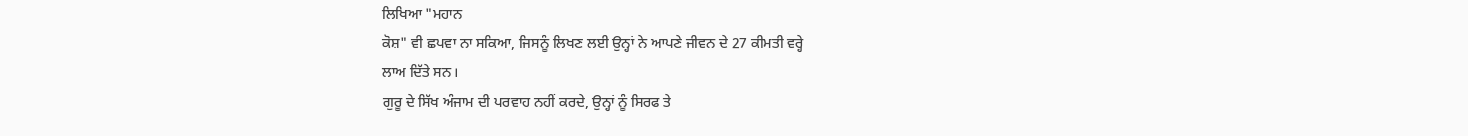ਲਿਖਿਆ "ਮਹਾਨ
ਕੋਸ਼" ਵੀ ਛਪਵਾ ਨਾ ਸਕਿਆ, ਜਿਸਨੂੰ ਲਿਖਣ ਲਈ ਉਨ੍ਹਾਂ ਨੇ ਆਪਣੇ ਜੀਵਨ ਦੇ 27 ਕੀਮਤੀ ਵਰ੍ਹੇ
ਲਾਅ ਦਿੱਤੇ ਸਨ।
ਗੁਰੂ ਦੇ ਸਿੱਖ ਅੰਜਾਮ ਦੀ ਪਰਵਾਹ ਨਹੀਂ ਕਰਦੇ, ਉਨ੍ਹਾਂ ਨੂੰ ਸਿਰਫ ਤੇ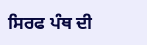ਸਿਰਫ ਪੰਥ ਦੀ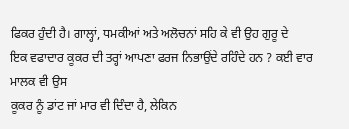ਫਿਕਰ ਹੁੰਦੀ ਹੈ। ਗਾਲ੍ਹਾਂ, ਧਮਕੀਆਂ ਅਤੇ ਅਲੋਚਨਾਂ ਸਹਿ ਕੇ ਵੀ ਉਹ ਗੁਰੂ ਦੇ
ਇਕ ਵਫਾਦਾਰ ਕੂਕਰ ਦੀ ਤਰ੍ਹਾਂ ਆਪਣਾ ਫਰਜ ਨਿਭਾਉਂਦੇ ਰਹਿੰਦੇ ਹਨ ? ਕਈ ਵਾਰ ਮਾਲਕ ਵੀ ਉਸ
ਕੂਕਰ ਨੂੰ ਡਾਂਟ ਜਾਂ ਮਾਰ ਵੀ ਦਿੰਦਾ ਹੈ, ਲੇਕਿਨ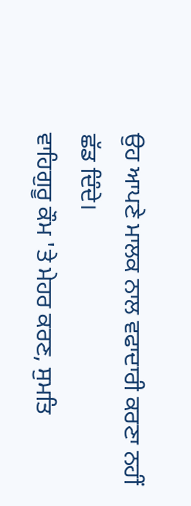ਉਹ ਆਪਣੇ ਮਾਲਕ ਨਾਲ ਵਫਾਦਾਰੀ ਕਰਣਾ ਨਹੀਂ
ਛੱਡ ਦਿੰਦੇ।
ਵਾਹਿਗੁਰੂ ਕੌਮ 'ਤੇ ਮੇਹਰ ਕਰਣ, ਸੁਮਤਿ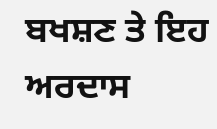ਬਖਸ਼ਣ ਤੇ ਇਹ ਅਰਦਾਸ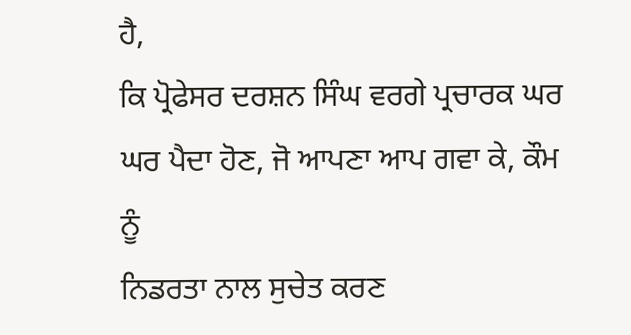ਹੈ,
ਕਿ ਪ੍ਰੋਫੇਸਰ ਦਰਸ਼ਨ ਸਿੰਘ ਵਰਗੇ ਪ੍ਰਚਾਰਕ ਘਰ ਘਰ ਪੈਦਾ ਹੋਣ, ਜੋ ਆਪਣਾ ਆਪ ਗਵਾ ਕੇ, ਕੌਮ ਨੂੰ
ਨਿਡਰਤਾ ਨਾਲ ਸੁਚੇਤ ਕਰਣ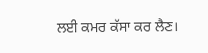ਲਈ ਕਮਰ ਕੱਸਾ ਕਰ ਲੈਣ।